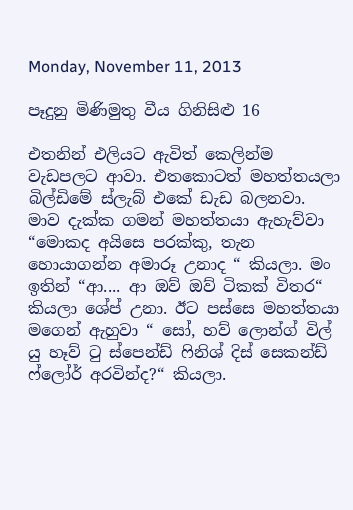Monday, November 11, 2013

පෑදුනු මිණිමුතු වීය ගිනිසිළු 16

එතනින් එලියට ඇවිත් කෙලින්ම වැඩපලට ආවා. එතකොටත් මහත්තයලා බිල්ඩිමේ ස්ලැබ් එකේ ඩැඩ බලනවා. මාව දැක්ක ගමන් මහත්තයා ඇහැව්වා “මොකද අයිසෙ පරක්කු, තැන හොයාගන්න අමාරූ උනාද “ කියලා. මං ඉතින් “ආ.... ආ ඔව් ඔව් ටිකක් විතර“ කියලා ශේප් උනා. ඊට පස්සෙ මහත්තයා මගෙන් ඇහුවා “ සෝ, හව් ලොන්ග් විල් යු හෑව් ටු ස්පෙන්ඩ් ෆිනිශ් දිස් සෙකන්ඩ් ෆ්ලෝර් අරවින්ද?“ කියලා.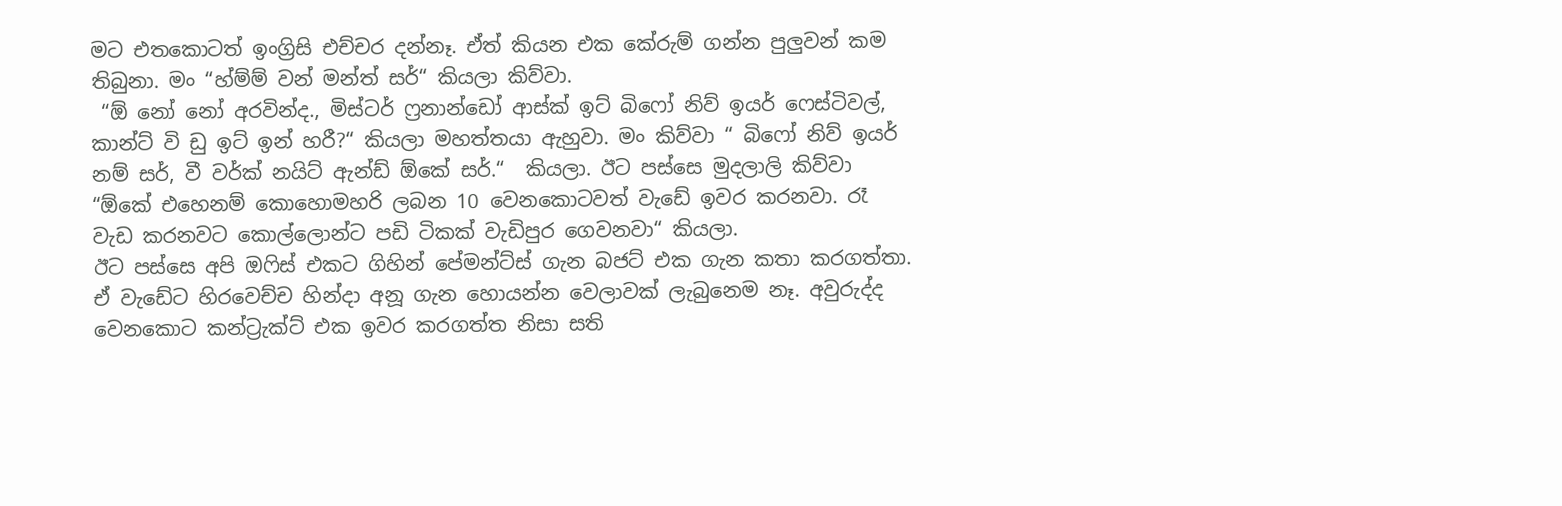මට එතකොටත් ඉංග්‍රිසි එච්චර දන්නෑ. ඒත් කියන එක කේරුම් ගන්න පුලුවන් කම තිබුනා. මං “හ්ම්ම් වන් මන්ත් සර්“ කියලා කිව්වා.
 “ඕ නෝ නෝ අරවින්ද., මිස්ටර් ෆ්‍රනාන්ඩෝ ආස්ක් ඉට් බිෆෝ නිව් ඉයර් ෆෙස්ටිවල්, කාන්ට් වි ඩු ඉට් ඉන් හරී?“ කියලා මහත්තයා ඇහුවා. මං කිව්වා “ බිෆෝ නිව් ඉයර් නම් සර්, වී වර්ක් නයිට් ඇන්ඩ් ඕකේ සර්.“  කියලා. ඊට පස්සෙ මුදලාලි කිව්වා “ඕකේ එහෙනම් කොහොමහරි ලබන 10 වෙනකොටවත් වැඩේ ඉවර කරනවා. රෑ වැඩ කරනවට කොල්ලොන්ට පඩි ටිකක් වැඩිපුර ගෙවනවා“ කියලා.
ඊට පස්සෙ අපි ඔෆිස් එකට ගිහින් පේමන්ට්ස් ගැන බජට් එක ගැන කතා කරගත්තා. ඒ වැඩේට හිරවෙච්ච හින්දා අනූ ගැන හොයන්න වෙලාවක් ලැබුනෙම නෑ. අවුරුද්ද වෙනකොට කන්ට්‍රැක්ට් එක ඉවර කරගත්ත නිසා සති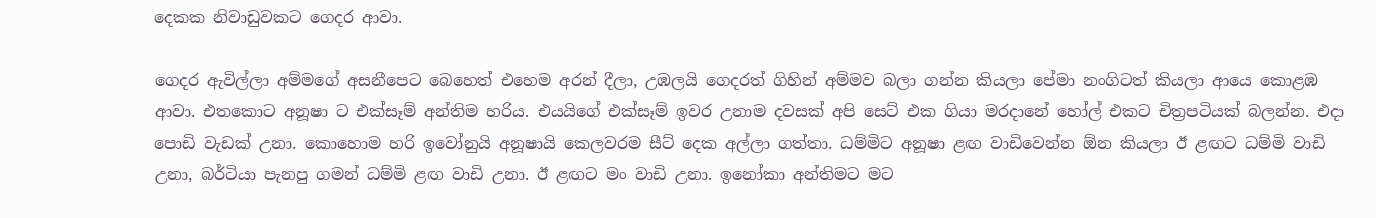දෙකක නිවාඩුවකට ගෙදර ආවා.

ගෙදර ඇවිල්ලා අම්මගේ අසනීපෙට බෙහෙත් එහෙම අරන් දීලා, උඹලයි ගෙදරත් ගිහින් අම්මව බලා ගන්න කියලා පේමා නංගිටත් කියලා ආයෙ කොළඹ ආවා. එතකොට අනූෂා ට එක්සෑම් අන්තිම හරිය. එයයිගේ එක්සෑම් ඉවර උනාම දවසක් අපි සෙට් එක ගියා මරදානේ හෝල් එකට චිත්‍රපටියක් බලන්න. එදා පොඩි වැඩක් උනා. කොහොම හරි ඉවෝනුයි අනූෂායි කෙලවරම සීට් දෙක අල්ලා ගත්තා. ධම්මිට අනූෂා ළඟ වාඩිවෙන්න ඕන කියලා ඊ ළඟට ධම්මි වාඩි උනා, බර්ටියා පැනපු ගමන් ධම්මි ළඟ වාඩි උනා. ඊ ළඟට මං වාඩි උනා. ඉනෝකා අන්තිමට මට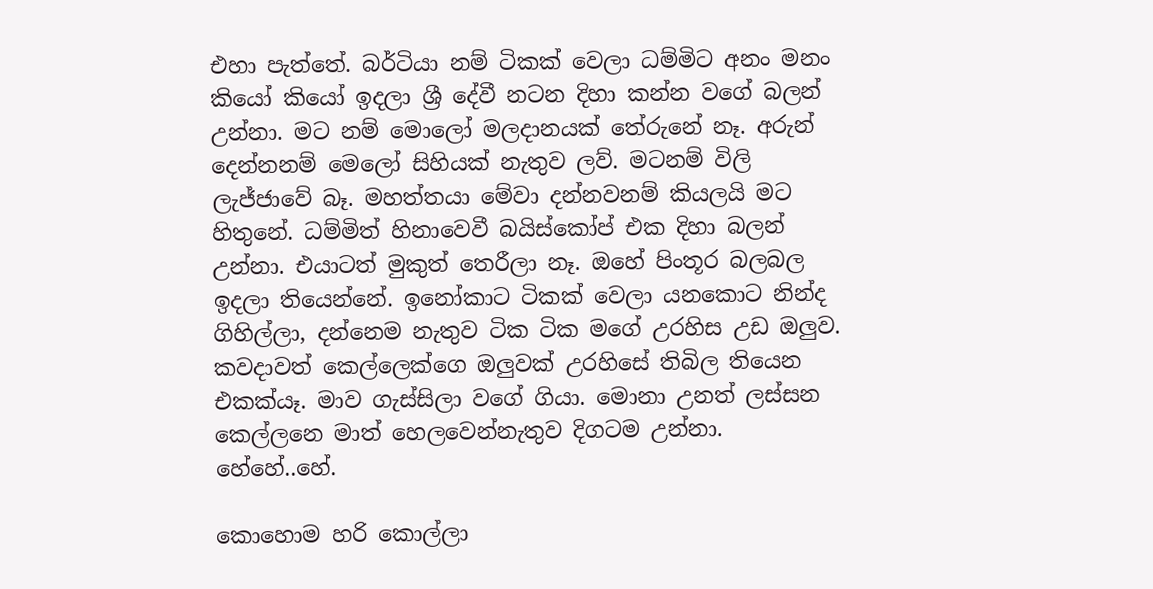එහා පැත්තේ. බර්ටියා නම් ටිකක් වෙලා ධම්මිට අනං මනං කියෝ කියෝ ඉදලා ශ්‍රී දේවී නටන දිහා කන්න වගේ බලන් උන්නා. මට නම් මොලෝ මලදානයක් තේරුනේ නෑ. අරුන් දෙන්නනම් මෙලෝ සිහියක් නැතුව ලව්. මටනම් විලි ලැජ්ජාවේ බෑ. මහත්තයා මේවා දන්නවනම් කියලයි මට හිතුනේ. ධම්මිත් හිනාවෙවී බයිස්කෝප් එක දිහා බලන් උන්නා. එයාටත් මුකුත් තෙරීලා නෑ. ඔහේ පිංතූර බලබල ඉදලා තියෙන්නේ. ඉනෝකාට ටිකක් වෙලා යනකොට නින්ද ගිහිල්ලා, දන්නෙම නැතුව ටික ටික මගේ උරහිස උඩ ඔලුව. කවදාවත් කෙල්ලෙක්ගෙ ඔලුවක් උරහිසේ තිබිල තියෙන එකක්යෑ. මාව ගැස්සිලා වගේ ගියා. මොනා උනත් ලස්සන කෙල්ලනෙ මාත් හෙලවෙන්නැතුව දිගටම උන්නා. හේහේ..හේ.

කොහොම හරි කොල්ලා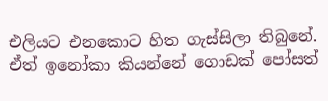එලියට එනකොට හිත ගැස්සිලා තිබුනේ. ඒත් ඉනෝකා කියන්නේ ගොඩක් පෝසත්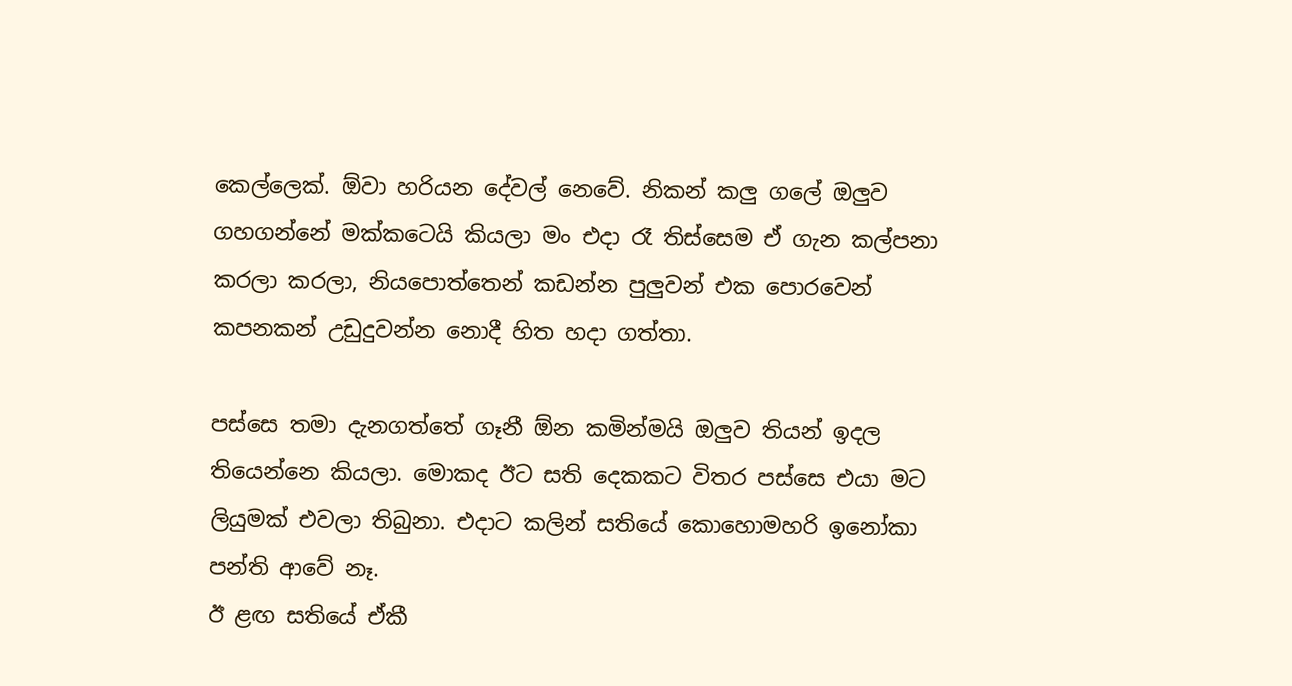කෙල්ලෙක්. ඕවා හරියන දේවල් නෙවේ. නිකන් කලු ගලේ ඔලුව ගහගන්නේ මක්කටෙයි කියලා මං එදා රෑ තිස්සෙම ඒ ගැන කල්පනා කරලා කරලා, නියපොත්තෙන් කඩන්න පුලුවන් එක පොරවෙන් කපනකන් උඩුදුවන්න නොදී හිත හදා ගත්තා.

පස්සෙ තමා දැනගත්තේ ගෑනී ඕන කමින්මයි ඔලුව තියන් ඉදල තියෙන්නෙ කියලා. මොකද ඊට සති දෙකකට විතර පස්සෙ එයා මට ලියුමක් එවලා තිබුනා. එදාට කලින් සතියේ කොහොමහරි ඉනෝකා පන්ති ආවේ නෑ.
ඊ ළඟ සතියේ ඒකී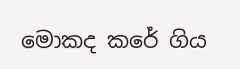මොකද කරේ ගිය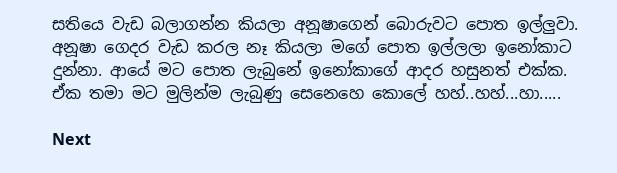සතියෙ වැඩ බලාගන්න කියලා අනූෂාගෙන් බොරුවට පොත ඉල්ලුවා. අනූෂා ගෙදර වැඩ කරල නෑ කියලා මගේ පොත ඉල්ලලා ඉනෝකාට දුන්නා. ආයේ මට පොත ලැබුනේ ඉනෝකාගේ ආදර හසුනත් එක්ක. ඒක තමා මට මුලින්ම ලැබුණු සෙනෙහෙ කොලේ හහ්..හහ්...හා.....

Next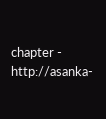chapter - http://asanka-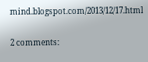mind.blogspot.com/2013/12/17.html

2 comments: